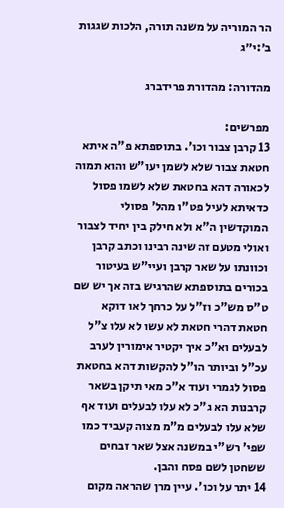הר המוריה על משנה תורה, הלכות שגגות ב׳:י״ג

מהדורה: מהדורת פרידברג

מפרשים:
13 קרבן צבור וכו'. בתוספתא פ"ה איתא חטאת צבור שלא לשמן יעו"ש והוא תמוה לכאורה דהא בחטאת שלא לשמו פסול כדאיתא לעיל פט"ו מהל' פסולי המוקדשין ה"א ולא חילק בין יחיד לצבור ואולי מטעם זה שינה רבינו וכתב קרבן וכוונתו על שאר קרבן ועיי"ש בעיטור בכורים בתוספתא שהרגיש בזה אך יש שם ט"ס מש"כ וז"ל על כרחך לאו דוקא חטאת דהרי חטאת לא עשו לא עלו צ"ל לבעלים וא"כ איך יקטיר אימורין לערב עכ"ל וביותר הו"ל להקשות דהא בחטאת פסול לגמרי ועוד א"כ מאי תיקן בשאר קרבנות הא ג"כ לא עלו לבעלים ועוד אף שלא עלו לבעלים מ"מ מצוה קעביד כמו שפי' רש"י במשנה אצל שאר זבחים ששחטן לשם פסח והבן.
14 יתר על וכו'. עיין מרן שהראה מקום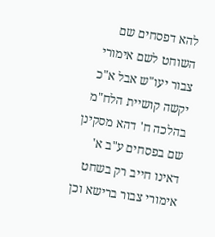להא דפסחים שם השוחט לשם אימורי צבור יעו"ש אבל א"כ יקשה קושיית הלח"מ בהלכה ח' דהא מסקינן שם בפסחים ע"ב א' דאינו חייב רק בשחט אימורי צבור ברישא וכן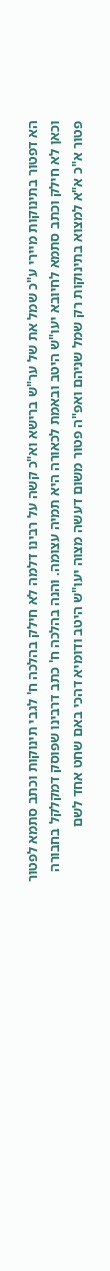הא דפטור בתינוקות מיירי ע"כ שמל את של ער"ש ברישא וא"כ קשה על רבינו דלמה לא חילק בהלכה ח' לגבי תינוקות וכתב סתמא לפטור וכאן לא חילק וכתב סתמא לחיובא יעו"ש היטב ובאמת לכאורה היא תמיה עצומה. והנה בהלכה ח' כתב דרבינו שפוסק דמקלקל בחבורה פטור א"כ א"א למצוא בתינוקות רק שמל שניהם ואפ"ה פטור משום דעשה מצוה יעו"ש היטב ודומיא דהכי באם שחט אחד לשם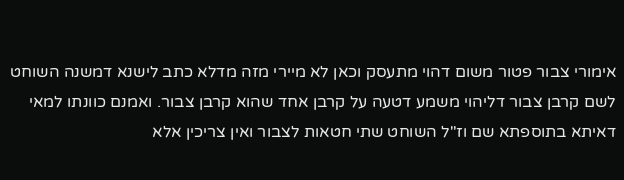אימורי צבור פטור משום דהוי מתעסק וכאן לא מיירי מזה מדלא כתב לישנא דמשנה השוחט לשם קרבן צבור דליהוי משמע דטעה על קרבן אחד שהוא קרבן צבור. ואמנם כוונתו למאי דאיתא בתוספתא שם וז"ל השוחט שתי חטאות לצבור ואין צריכין אלא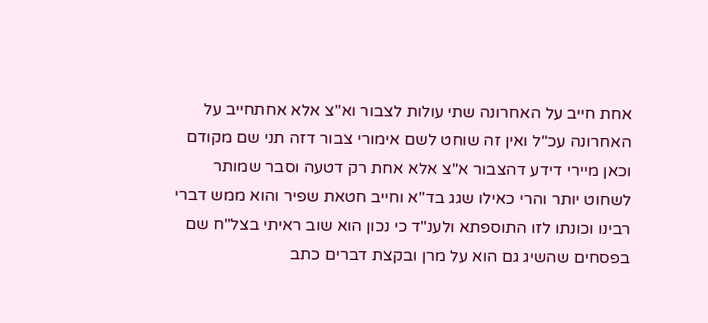אחת חייב על האחרונה שתי עולות לצבור וא"צ אלא אחתחייב על האחרונה עכ"ל ואין זה שוחט לשם אימורי צבור דזה תני שם מקודם וכאן מיירי דידע דהצבור א"צ אלא אחת רק דטעה וסבר שמותר לשחוט יותר והרי כאילו שגג בד"א וחייב חטאת שפיר והוא ממש דברי רבינו וכונתו לזו התוספתא ולענ"ד כי נכון הוא שוב ראיתי בצל"ח שם בפסחים שהשיג גם הוא על מרן ובקצת דברים כתב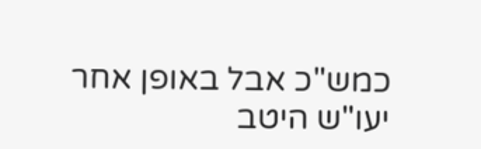כמש"כ אבל באופן אחר יעו"ש היטב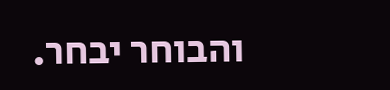והבוחר יבחר.